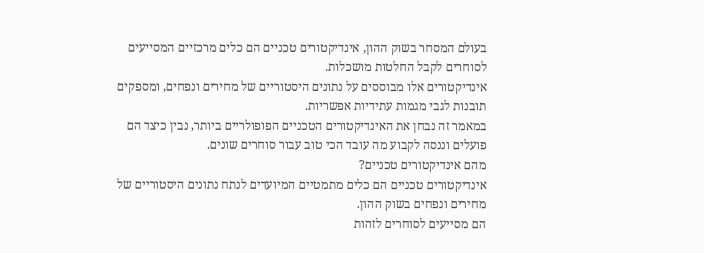בעולם המסחר בשוק ההון, אינדיקטורים טכניים הם כלים מרכזיים המסייעים לסוחרים לקבל החלטות מושכלות.
אינדיקטורים אלו מבוססים על נתונים היסטוריים של מחירים ונפחים, ומספקים תובנות לגבי מגמות עתידיות אפשריות.
במאמר זה נבחן את האינדיקטורים הטכניים הפופולריים ביותר, נבין כיצד הם פועלים וננסה לקבוע מה עובד הכי טוב עבור סוחרים שונים.
מהם אינדיקטורים טכניים?
אינדיקטורים טכניים הם כלים מתמטיים המיועדים לנתח נתונים היסטוריים של מחירים ונפחים בשוק ההון.
הם מסייעים לסוחרים לזהות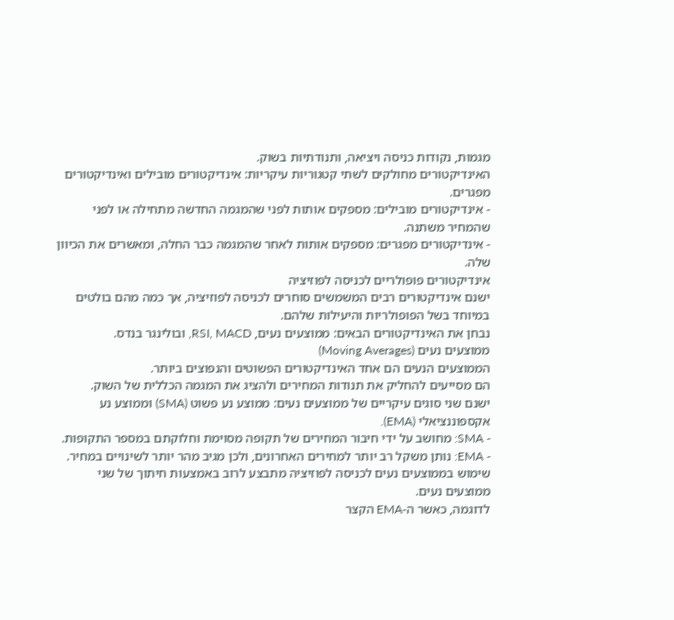מגמות, נקודות כניסה ויציאה, ותנודתיות בשוק.
האינדיקטורים מחולקים לשתי קטגוריות עיקריות: אינדיקטורים מובילים ואינדיקטורים מפגרים.
- אינדיקטורים מובילים: מספקים אותות לפני שהמגמה החדשה מתחילה או לפני שהמחיר משתנה.
- אינדיקטורים מפגרים: מספקים אותות לאחר שהמגמה כבר החלה, ומאשרים את הכיוון שלה.
אינדיקטורים פופולריים לכניסה לפוזיציה
ישנם אינדיקטורים רבים המשמשים סוחרים לכניסה לפוזיציה, אך כמה מהם בולטים במיוחד בשל הפופולריות והיעילות שלהם.
נבחן את האינדיקטורים הבאים: ממוצעים נעים, RSI, MACD, ובולינגר בנדס.
ממוצעים נעים (Moving Averages)
הממוצעים הנעים הם אחד האינדיקטורים הפשוטים והנפוצים ביותר.
הם מסייעים להחליק את תנודות המחירים ולהציג את המגמה הכללית של השוק.
ישנם שני סוגים עיקריים של ממוצעים נעים: ממוצע נע פשוט (SMA) וממוצע נע אקספוננציאלי (EMA).
- SMA: מחושב על ידי חיבור המחירים של תקופה מסוימת וחלוקתם במספר התקופות.
- EMA: נותן משקל רב יותר למחירים האחרונים, ולכן מגיב מהר יותר לשינויים במחיר.
שימוש בממוצעים נעים לכניסה לפוזיציה מתבצע לרוב באמצעות חיתוך של שני ממוצעים נעים.
לדוגמה, כאשר ה-EMA הקצר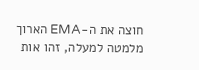חוצה את ה-EMA הארוך מלמטה למעלה, זהו אות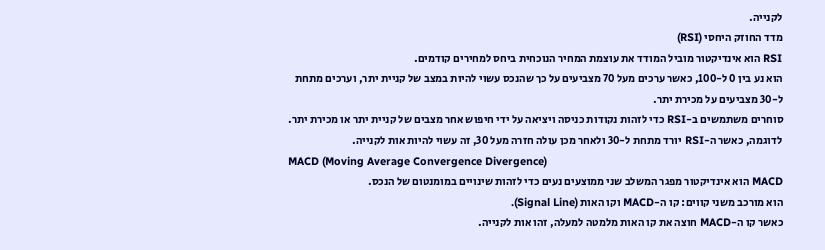לקנייה.
מדד החוזק היחסי (RSI)
RSI הוא אינדיקטור מוביל המודד את עוצמת המחיר הנוכחית ביחס למחירים קודמים.
הוא נע בין 0 ל-100, כאשר ערכים מעל 70 מצביעים על כך שהנכס עשוי להיות במצב של קניית יתר, וערכים מתחת ל-30 מצביעים על מכירת יתר.
סוחרים משתמשים ב-RSI כדי לזהות נקודות כניסה ויציאה על ידי חיפוש אחר מצבים של קניית יתר או מכירת יתר.
לדוגמה, כאשר ה-RSI יורד מתחת ל-30 ולאחר מכן עולה חזרה מעל 30, זה עשוי להיות אות לקנייה.
MACD (Moving Average Convergence Divergence)
MACD הוא אינדיקטור מפגר המשלב שני ממוצעים נעים כדי לזהות שינויים במומנטום של הנכס.
הוא מורכב משני קווים: קו ה-MACD וקו האות (Signal Line).
כאשר קו ה-MACD חוצה את קו האות מלמטה למעלה, זהו אות לקנייה.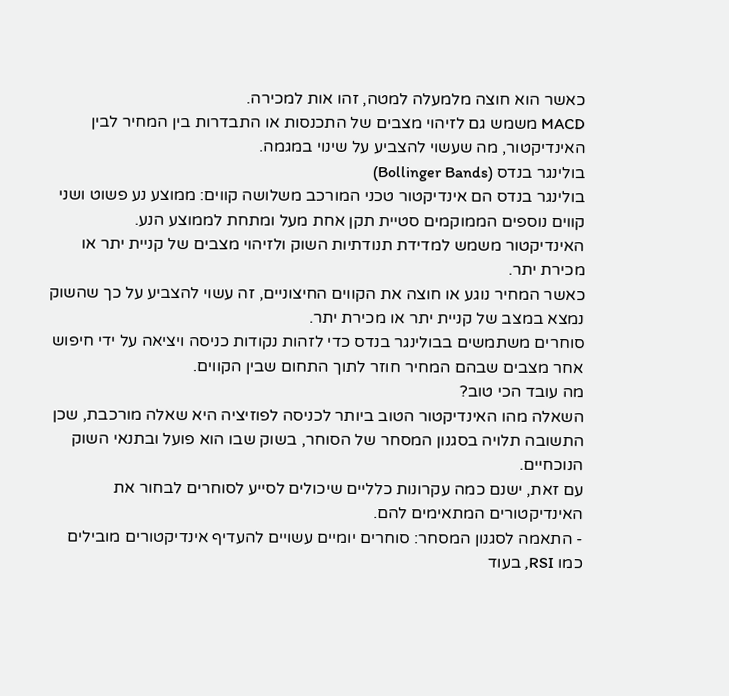כאשר הוא חוצה מלמעלה למטה, זהו אות למכירה.
MACD משמש גם לזיהוי מצבים של התכנסות או התבדרות בין המחיר לבין האינדיקטור, מה שעשוי להצביע על שינוי במגמה.
בולינגר בנדס (Bollinger Bands)
בולינגר בנדס הם אינדיקטור טכני המורכב משלושה קווים: ממוצע נע פשוט ושני קווים נוספים הממוקמים סטיית תקן אחת מעל ומתחת לממוצע הנע.
האינדיקטור משמש למדידת תנודתיות השוק ולזיהוי מצבים של קניית יתר או מכירת יתר.
כאשר המחיר נוגע או חוצה את הקווים החיצוניים, זה עשוי להצביע על כך שהשוק נמצא במצב של קניית יתר או מכירת יתר.
סוחרים משתמשים בבולינגר בנדס כדי לזהות נקודות כניסה ויציאה על ידי חיפוש אחר מצבים שבהם המחיר חוזר לתוך התחום שבין הקווים.
מה עובד הכי טוב?
השאלה מהו האינדיקטור הטוב ביותר לכניסה לפוזיציה היא שאלה מורכבת, שכן התשובה תלויה בסגנון המסחר של הסוחר, בשוק שבו הוא פועל ובתנאי השוק הנוכחיים.
עם זאת, ישנם כמה עקרונות כלליים שיכולים לסייע לסוחרים לבחור את האינדיקטורים המתאימים להם.
- התאמה לסגנון המסחר: סוחרים יומיים עשויים להעדיף אינדיקטורים מובילים כמו RSI, בעוד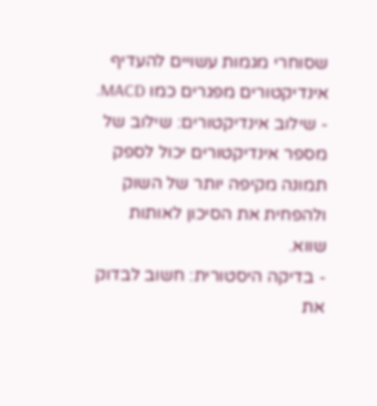שסוחרי מגמות עשויים להעדיף אינדיקטורים מפגרים כמו MACD.
- שילוב אינדיקטורים: שילוב של מספר אינדיקטורים יכול לספק תמונה מקיפה יותר של השוק ולהפחית את הסיכון לאותות שווא.
- בדיקה היסטורית: חשוב לבדוק את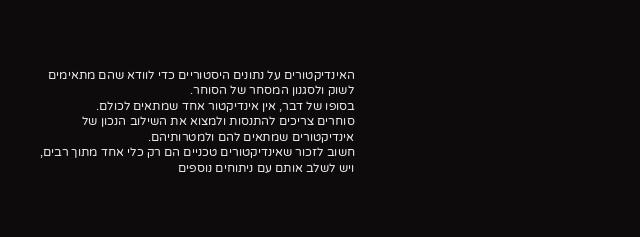האינדיקטורים על נתונים היסטוריים כדי לוודא שהם מתאימים לשוק ולסגנון המסחר של הסוחר.
בסופו של דבר, אין אינדיקטור אחד שמתאים לכולם.
סוחרים צריכים להתנסות ולמצוא את השילוב הנכון של אינדיקטורים שמתאים להם ולמטרותיהם.
חשוב לזכור שאינדיקטורים טכניים הם רק כלי אחד מתוך רבים, ויש לשלב אותם עם ניתוחים נוספים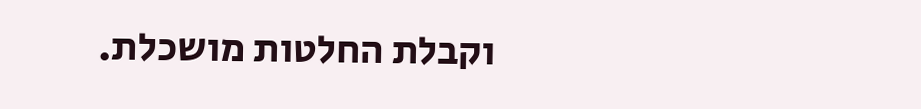וקבלת החלטות מושכלת.